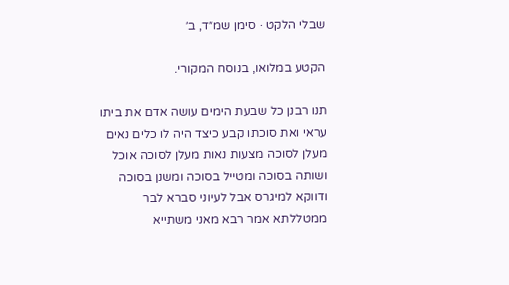שבלי הלקט · סימן שמ״ד, ב׳

הקטע במלואו, בנוסח המקורי.

תנו רבנן כל שבעת הימים עושה אדם את ביתו עראי ואת סוכתו קבע כיצד היה לו כלים נאים מעלן לסוכה מצעות נאות מעלן לסוכה אוכל ושותה בסוכה ומטייל בסוכה ומשנן בסוכה ודווקא למיגרס אבל לעיוני סברא לבר ממטללתא אמר רבא מאני משתייא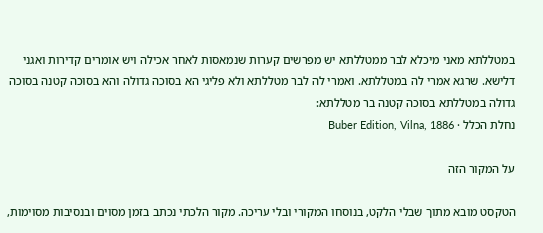במטללתא מאני מיכלא לבר ממטללתא יש מפרשים קערות שנמאסות לאחר אכילה ויש אומרים קדירות ואגני דלישא. שרגא אמרי לה במטללתא. ואמרי לה לבר מטללתא ולא פליגי הא בסוכה גדולה והא בסוכה קטנה בסוכה גדולה במטללתא בסוכה קטנה בר מטללתא:
נחלת הכלל · Buber Edition, Vilna, 1886

על המקור הזה

הטקסט מובא מתוך שבלי הלקט, בנוסחו המקורי ובלי עריכה. מקור הלכתי נכתב בזמן מסוים ובנסיבות מסוימות,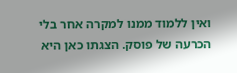ואין ללמוד ממנו למקרה אחר בלי הכרעה של פוסק. הצגתו כאן היא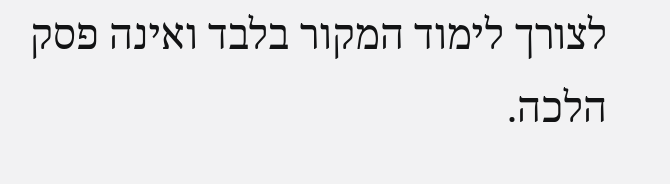לצורך לימוד המקור בלבד ואינה פסק הלכה.